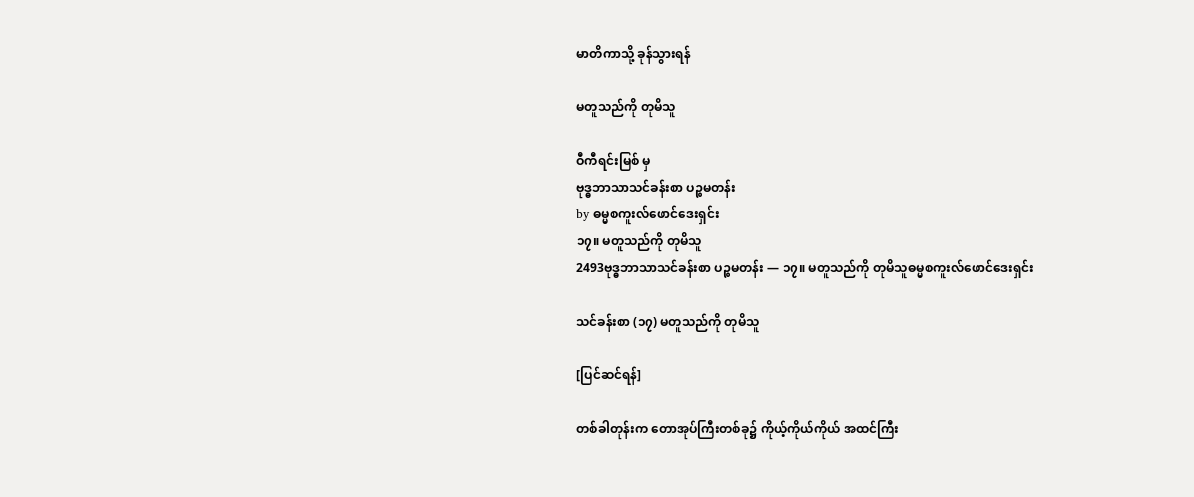မာတိကာသို့ ခုန်သွားရန်

မတူသည်ကို တုမိသူ

ဝီကီရင်းမြစ် မှ
ဗုဒ္ဓဘာသာသင်ခန်းစာ ပဉ္စမတန်း
by ဓမ္မစကူးလ်ဖောင်ဒေးရှင်း
၁၇။ မတူသည်ကို တုမိသူ
2493ဗုဒ္ဓဘာသာသင်ခန်းစာ ပဉ္စမတန်း — ၁၇။ မတူသည်ကို တုမိသူဓမ္မစကူးလ်ဖောင်ဒေးရှင်း

သင်ခန်းစာ (၁၇) မတူသည်ကို တုမိသူ

[ပြင်ဆင်ရန်]

တစ်ခါတုန်းက တောအုပ်ကြီးတစ်ခု၌ ကိုယ့်ကိုယ်ကိုယ် အထင်ကြီး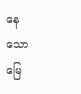နေသော မြေ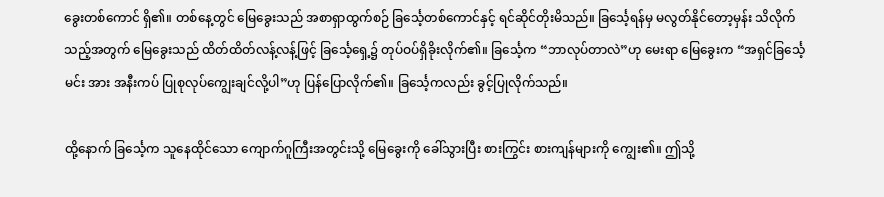ခွေးတစ်ကောင် ရှိ၏။ တစ်နေ့တွင် မြေခွေးသည် အစာရှာထွက်စဉ် ခြင်္သေ့တစ်ကောင်နှင့် ရင်ဆိုင်တိုးမိသည်။ ခြင်္သေ့ရန်မှ မလွတ်နိုင်တော့မှန်း သိလိုက်သည့်အတွက် မြေခွေးသည် ထိတ်ထိတ်လန့်လန့်ဖြင့် ခြင်္သေ့ရှေ့၌ တုပ်ဝပ်ရှိခိုးလိုက်၏။ ခြင်္သေ့က “ဘာလုပ်တာလဲ”ဟု မေးရာ မြေခွေးက “အရှင်ခြင်္သေ့မင်း အား အနီးကပ် ပြုစုလုပ်ကျွေးချင်လို့ပါ”ဟု ပြန်ပြောလိုက်၏။ ခြင်္သေ့ကလည်း ခွင့်ပြုလိုက်သည်။

ထို့နောက် ခြင်္သေ့က သူနေထိုင်သော ကျောက်ဂူကြီးအတွင်းသို့ မြေခွေးကို ခေါ်သွားပြီး စားကြွင်း စားကျန်များကို ကျွေး၏။ ဤသို့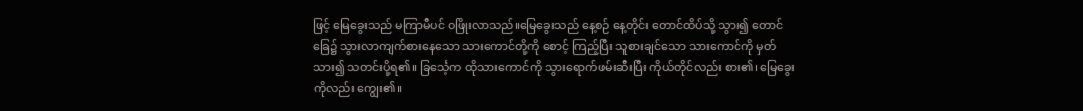ဖြင့် မြေခွေးသည် မကြာမီပင် ဝဖြိုးလာသည်။မြေခွေးသည် နေ့စဉ် နေ့တိုင်း တောင်ထိပ်သို့ သွား၍ တောင်ခြေ၌ သွားလာကျက်စားနေသော သားကောင်တို့ကို စောင့် ကြည့်ပြီး သူစားချင်သော သားကောင်ကို မှတ်သား၍ သတင်းပို့ရ၏။ ခြင်္သေ့က ထိုသားကောင်ကို သွားရောက်ဖမ်းဆီးပြီး ကိုယ်တိုင်လည်း စား၏၊ မြေခွေးကိုလည်း ကျွေး၏။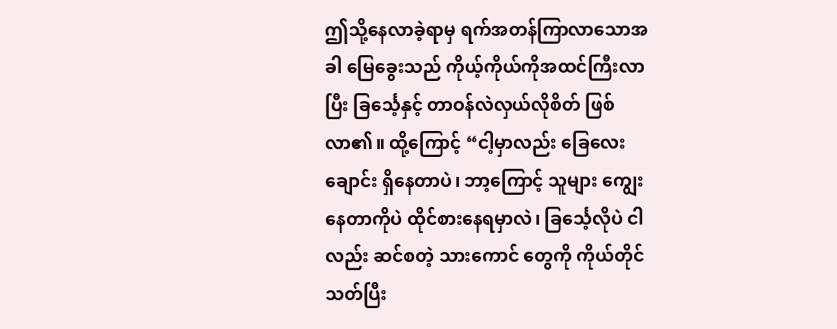ဤသို့နေလာခဲ့ရာမှ ရက်အတန်ကြာလာသောအခါ မြေခွေးသည် ကိုယ့်ကိုယ်ကိုအထင်ကြီးလာပြီး ခြင်္သေ့နှင့် တာဝန်လဲလှယ်လိုစိတ် ဖြစ်လာ၏။ ထို့ကြောင့် “ငါ့မှာလည်း ခြေလေးချောင်း ရှိနေတာပဲ၊ ဘာ့ကြောင့် သူများ ကျွေးနေတာကိုပဲ ထိုင်စားနေရမှာလဲ၊ ခြင်္သေ့လိုပဲ ငါလည်း ဆင်စတဲ့ သားကောင် တွေကို ကိုယ်တိုင် သတ်ပြီး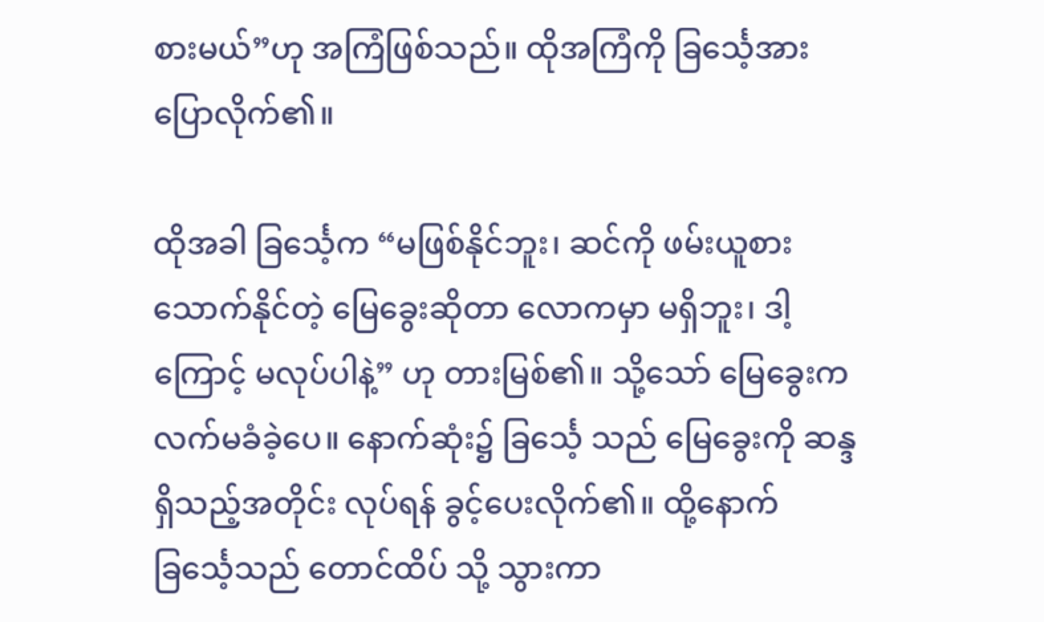စားမယ်”ဟု အကြံဖြစ်သည်။ ထိုအကြံကို ခြင်္သေ့အား ပြောလိုက်၏။

ထိုအခါ ခြင်္သေ့က “မဖြစ်နိုင်ဘူး၊ ဆင်ကို ဖမ်းယူစားသောက်နိုင်တဲ့ မြေခွေးဆိုတာ လောကမှာ မရှိဘူး၊ ဒါ့ကြောင့် မလုပ်ပါနဲ့” ဟု တားမြစ်၏။ သို့သော် မြေခွေးက လက်မခံခဲ့ပေ။ နောက်ဆုံး၌ ခြင်္သေ့ သည် မြေခွေးကို ဆန္ဒရှိသည့်အတိုင်း လုပ်ရန် ခွင့်ပေးလိုက်၏။ ထို့နောက် ခြင်္သေ့သည် တောင်ထိပ် သို့ သွားကာ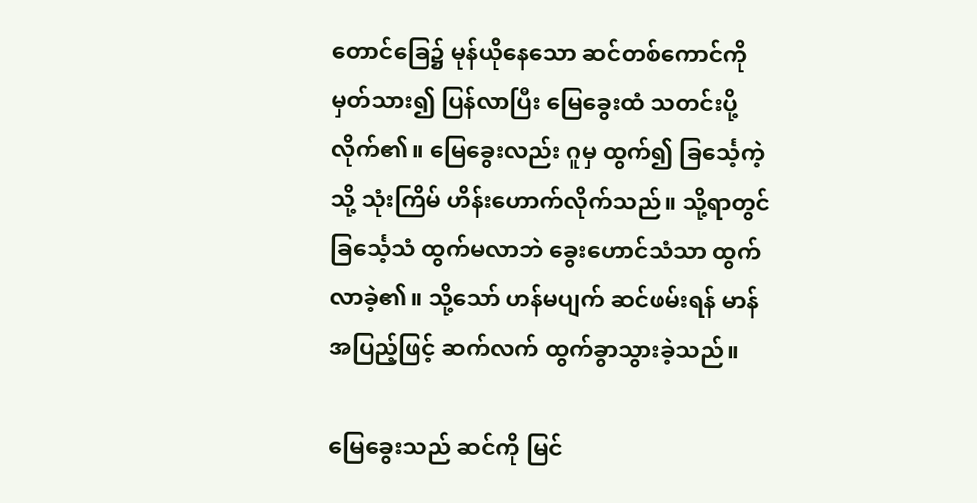တောင်ခြေ၌ မုန်ယိုနေသော ဆင်တစ်ကောင်ကို မှတ်သား၍ ပြန်လာပြီး မြေခွေးထံ သတင်းပို့လိုက်၏။ မြေခွေးလည်း ဂူမှ ထွက်၍ ခြင်္သေ့ကဲ့သို့ သုံးကြိမ် ဟိန်းဟောက်လိုက်သည်။ သို့ရာတွင် ခြင်္သေ့သံ ထွက်မလာဘဲ ခွေးဟောင်သံသာ ထွက်လာခဲ့၏။ သို့သော် ဟန်မပျက် ဆင်ဖမ်းရန် မာန်အပြည့်ဖြင့် ဆက်လက် ထွက်ခွာသွားခဲ့သည်။

မြေခွေးသည် ဆင်ကို မြင်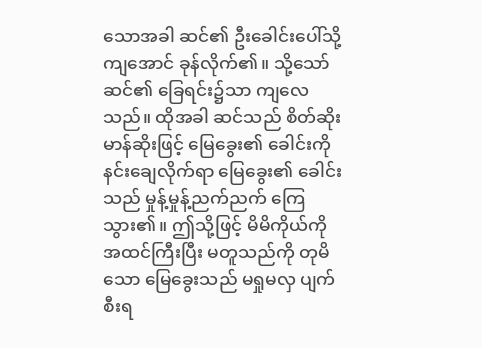သောအခါ ဆင်၏ ဦးခေါင်းပေါ်သို့ ကျအောင် ခုန်လိုက်၏။ သို့သော် ဆင်၏ ခြေရင်း၌သာ ကျလေသည်။ ထိုအခါ ဆင်သည် စိတ်ဆိုးမာန်ဆိုးဖြင့် မြေခွေး၏ ခေါင်းကို နင်းချေလိုက်ရာ မြေခွေး၏ ခေါင်းသည် မှုန့်မှုန့်ညက်ညက် ကြေသွား၏။ ဤသို့ဖြင့် မိမိကိုယ်ကို အထင်ကြီးပြီး မတူသည်ကို တုမိသော မြေခွေးသည် မရှုမလှ ပျက်စီးရ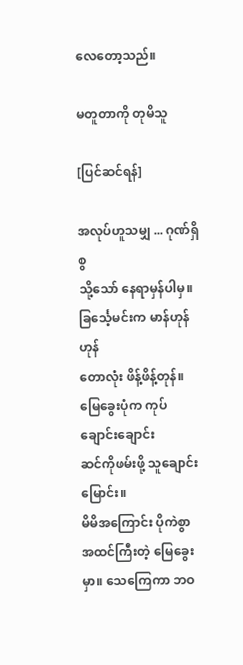လေတော့သည်။

မတူတာကို တုမိသူ

[ပြင်ဆင်ရန်]

အလုပ်ဟူသမျှ ... ဂုဏ်ရှိစွ
သို့သော် နေရာမှန်ပါမှ။
ခြင်္သေ့မင်းက မာန်ဟုန်ဟုန်
တောလုံး ဖိန့်ဖိန့်တုန်။
မြေခွေးပုံက ကုပ်ချောင်းချောင်း
ဆင်ကိုဖမ်းဖို့ သူချောင်းမြောင်း။
မိမိအကြောင်း ပိုကဲစွာ
အထင်ကြီးတဲ့ မြေခွေးမှာ။ သေကြေကာ ဘဝ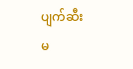ပျက်ဆီး
မ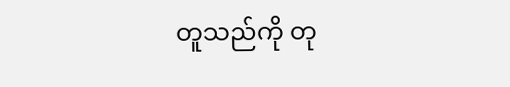တူသည်ကို တု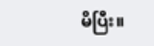မိပြီး။